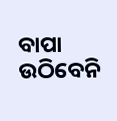ବାପା ଉଠିବେନି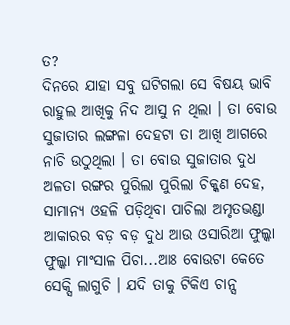ତ?
ଦିନରେ ଯାହା ସବୁ ଘଟିଗଲା ସେ ବିଷୟ ଭାବି ରାହୁଲ ଆଖିକୁ ନିଦ ଆସୁ ନ ଥିଲା । ତା ବୋଉ ସୁଜାତାର ଲଙ୍ଗଳା ଦେହଟା ତା ଆଖି ଆଗରେ ନାଚି ଉଠୁଥିଲା । ତା ବୋଉ ସୁଜାତାର ଦୁଧ ଅଳତା ରଙ୍ଗର ପୁରିଲା ପୁରିଲା ଚିକ୍କଣ ଦେହ, ସାମାନ୍ୟ ଓହଳି ପଡ଼ିଥିବା ପାଚିଲା ଅମୃତଭଣ୍ଡା ଆକାରର ବଡ଼ ବଡ଼ ଦୁଧ ଆଉ ଓସାରିଆ ଫୁଲ୍କା ଫୁଲ୍କା ମାଂସାଳ ପିଚା...ଆଃ ବୋଉଟା କେତେ ସେକ୍ସି ଲାଗୁଚି । ଯଦି ତାକୁ ଟିକିଏ ଚାନ୍ସ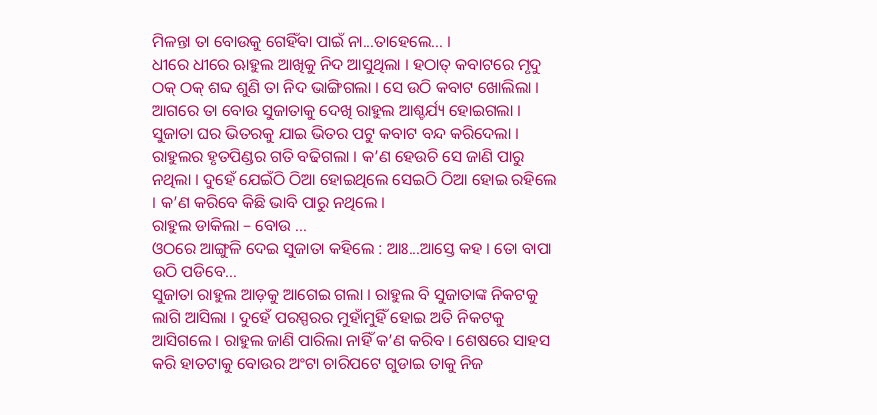ମିଳନ୍ତା ତା ବୋଉକୁ ଗେହିଁବା ପାଇଁ ନା...ତାହେଲେ... ।
ଧୀରେ ଧୀରେ ଋାହୁଲ ଆଖିକୁ ନିଦ ଆସୁଥିଲା । ହଠାତ୍ କବାଟରେ ମୃଦୁ ଠକ୍ ଠକ୍ ଶବ୍ଦ ଶୁଣି ତା ନିଦ ଭାଙ୍ଗିଗଲା । ସେ ଉଠି କବାଟ ଖୋଲିଲା । ଆଗରେ ତା ବୋଉ ସୁଜାତାକୁ ଦେଖି ରାହୁଲ ଆଶ୍ଚର୍ଯ୍ୟ ହୋଇଗଲା । ସୁଜାତା ଘର ଭିତରକୁ ଯାଇ ଭିତର ପଟୁ କବାଟ ବନ୍ଦ କରିଦେଲା । ରାହୁଲର ହୃତପିଣ୍ଡର ଗତି ବଢିଗଲା । କ’ଣ ହେଉଚି ସେ ଜାଣି ପାରୁ ନଥିଲା । ଦୁହେଁ ଯେଇଁଠି ଠିଆ ହୋଇଥିଲେ ସେଇଠି ଠିଆ ହୋଇ ରହିଲେ । କ’ଣ କରିବେ କିଛି ଭାବି ପାରୁ ନଥିଲେ ।
ରାହୁଲ ଡାକିଲା – ବୋଉ ...
ଓଠରେ ଆଙ୍ଗୁଳି ଦେଇ ସୁଜାତା କହିଲେ : ଆଃ...ଆସ୍ତେ କହ । ତୋ ବାପା ଉଠି ପଡିବେ...
ସୁଜାତା ରାହୁଲ ଆଡ଼କୁ ଆଗେଇ ଗଲା । ରାହୁଲ ବି ସୁଜାତାଙ୍କ ନିକଟକୁ ଲାଗି ଆସିଲା । ଦୁହେଁ ପରସ୍ପରର ମୁହାଁମୁହିଁ ହୋଇ ଅତି ନିକଟକୁ ଆସିଗଲେ । ରାହୁଲ ଜାଣି ପାରିଲା ନାହିଁ କ’ଣ କରିବ । ଶେଷରେ ସାହସ କରି ହାତଟାକୁ ବୋଉର ଅଂଟା ଚାରିପଟେ ଗୁଡାଇ ତାକୁ ନିଜ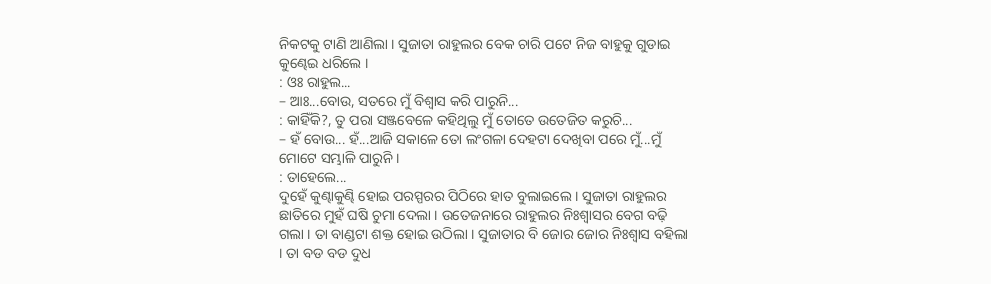ନିକଟକୁ ଟାଣି ଆଣିଲା । ସୁଜାତା ରାହୁଲର ବେକ ଚାରି ପଟେ ନିଜ ବାହୁକୁ ଗୁଡାଇ କୁଣ୍ଢେଇ ଧରିଲେ ।
: ଓଃ ରାହୁଲ...
– ଆଃ...ବୋଉ, ସତରେ ମୁଁ ବିଶ୍ୱାସ କରି ପାରୁନି...
: କାହିଁକି?, ତୁ ପରା ସଞ୍ଜବେଳେ କହିଥିଲୁ ମୁଁ ତୋତେ ଉତେଜିତ କରୁଚି...
– ହଁ ବୋଉ... ହଁ...ଆଜି ସକାଳେ ତୋ ଲଂଗଳା ଦେହଟା ଦେଖିବା ପରେ ମୁଁ...ମୁଁ ମୋଟେ ସମ୍ଭାଳି ପାରୁନି ।
: ତାହେଲେ...
ଦୁହେଁ କୁଣ୍ଢାକୁଣ୍ଢି ହୋଇ ପରସ୍ପରର ପିଠିରେ ହାତ ବୁଲାଇଲେ । ସୁଜାତା ରାହୁଲର ଛାତିରେ ମୁହଁ ଘଷି ଚୁମା ଦେଲା । ଉତେଜନାରେ ରାହୁଲର ନିଃଶ୍ୱାସର ବେଗ ବଢ଼ି ଗଲା । ତା ବାଣ୍ଡଟା ଶକ୍ତ ହୋଇ ଉଠିଲା । ସୁଜାତାର ବି ଜୋର ଜୋର ନିଃଶ୍ୱାସ ବହିଲା । ତା ବଡ ବଡ ଦୁଧ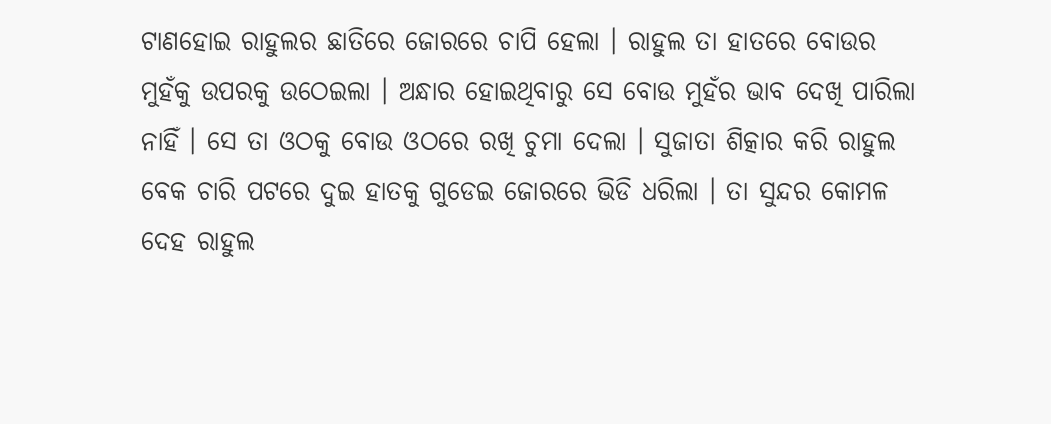ଟାଣହୋଇ ରାହୁଲର ଛାତିରେ ଜୋରରେ ଚାପି ହେଲା । ରାହୁଲ ତା ହାତରେ ବୋଉର ମୁହଁକୁ ଉପରକୁ ଉଠେଇଲା । ଅନ୍ଧାର ହୋଇଥିବାରୁ ସେ ବୋଉ ମୁହଁର ଭାବ ଦେଖି ପାରିଲା ନାହିଁ । ସେ ତା ଓଠକୁ ବୋଉ ଓଠରେ ରଖି ଚୁମା ଦେଲା । ସୁଜାତା ଶିତ୍କାର କରି ରାହୁଲ ବେକ ଚାରି ପଟରେ ଦୁଇ ହାତକୁ ଗୁଡେଇ ଜୋରରେ ଭିଡି ଧରିଲା । ତା ସୁନ୍ଦର କୋମଳ ଦେହ ରାହୁଲ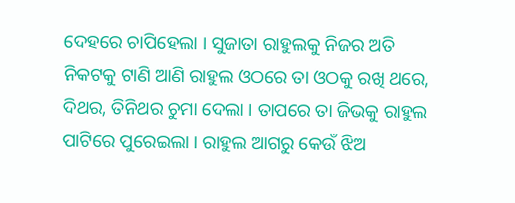ଦେହରେ ଚାପିହେଲା । ସୁଜାତା ରାହୁଲକୁ ନିଜର ଅତି ନିକଟକୁ ଟାଣି ଆଣି ରାହୁଲ ଓଠରେ ତା ଓଠକୁ ରଖି ଥରେ, ଦିଥର, ତିନିଥର ଚୁମା ଦେଲା । ତାପରେ ତା ଜିଭକୁ ରାହୁଲ ପାଟିରେ ପୁରେଇଲା । ରାହୁଲ ଆଗରୁ କେଉଁ ଝିଅ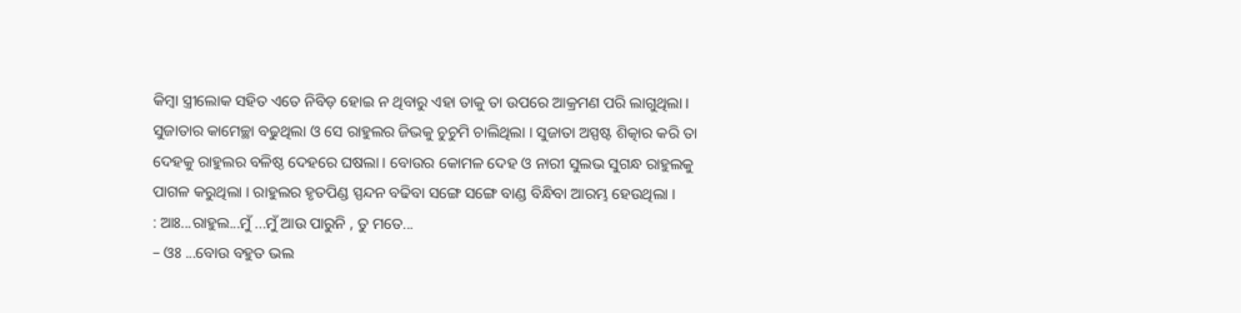କିମ୍ବା ସ୍ତ୍ରୀଲୋକ ସହିତ ଏତେ ନିବିଡ଼ ହୋଇ ନ ଥିବାରୁ ଏହା ତାକୁ ତା ଉପରେ ଆକ୍ରମଣ ପରି ଲାଗୁଥିଲା । ସୁଜାତାର କାମେଚ୍ଛା ବଢୁଥିଲା ଓ ସେ ରାହୁଲର ଜିଭକୁ ଚୁଚୁମି ଚାଲିଥିଲା । ସୁଜାତା ଅସ୍ପଷ୍ଟ ଶିତ୍କାର କରି ତା ଦେହକୁ ରାହୁଲର ବଳିଷ୍ଠ ଦେହରେ ଘଷଲା । ବୋଉର କୋମଳ ଦେହ ଓ ନାରୀ ସୁଲଭ ସୁଗନ୍ଧ ରାହୁଲକୁ ପାଗଳ କରୁଥିଲା । ରାହୁଲର ହୃତପିଣ୍ଡ ସ୍ପନ୍ଦନ ବଢିବା ସଙ୍ଗେ ସଙ୍ଗେ ବାଣ୍ଡ ବିନ୍ଧିବା ଆରମ୍ଭ ହେଉଥିଲା ।
: ଆଃ...ରାହୁଲ...ମୁଁ ...ମୁଁ ଆଉ ପାରୁନି , ତୁ ମତେ...
– ଓଃ ...ବୋଉ ବହୁତ ଭଲ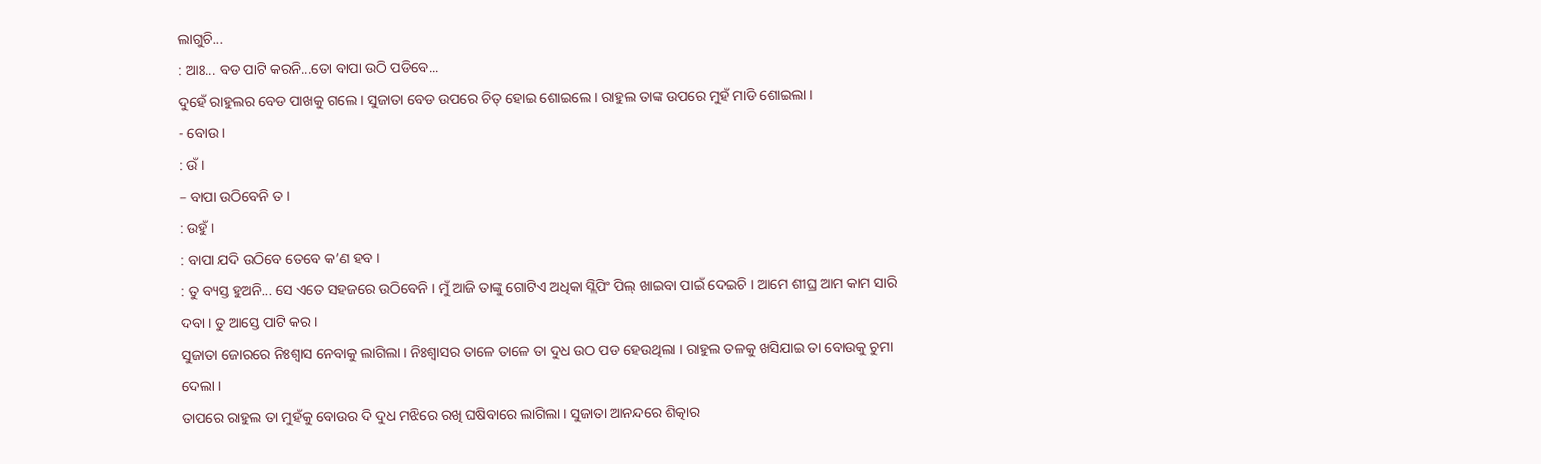ଲାଗୁଚି...
: ଆଃ... ବଡ ପାଟି କରନି...ତୋ ବାପା ଉଠି ପଡିବେ...
ଦୁହେଁ ରାହୁଲର ବେଡ ପାଖକୁ ଗଲେ । ସୁଜାତା ବେଡ ଉପରେ ଚିତ୍ ହୋଇ ଶୋଇଲେ । ରାହୁଲ ତାଙ୍କ ଉପରେ ମୁହଁ ମାଡି ଶୋଇଲା ।
- ବୋଉ ।
: ଉଁ ।
– ବାପା ଉଠିବେନି ତ ।
: ଉହୁଁ ।
: ବାପା ଯଦି ଉଠିବେ ତେବେ କ’ଣ ହବ ।
: ତୁ ବ୍ୟସ୍ତ ହୁଅନି... ସେ ଏତେ ସହଜରେ ଉଠିବେନି । ମୁଁ ଆଜି ତାଙ୍କୁ ଗୋଟିଏ ଅଧିକା ସ୍ଲିପିଂ ପିଲ୍ ଖାଇବା ପାଇଁ ଦେଇଚି । ଆମେ ଶୀଘ୍ର ଆମ କାମ ସାରି ଦବା । ତୁ ଆସ୍ତେ ପାଟି କର ।
ସୁଜାତା ଜୋରରେ ନିଃଶ୍ୱାସ ନେବାକୁ ଲାଗିଲା । ନିଃଶ୍ୱାସର ତାଳେ ତାଳେ ତା ଦୁଧ ଉଠ ପଡ ହେଉଥିଲା । ରାହୁଲ ତଳକୁ ଖସିଯାଇ ତା ବୋଉକୁ ଚୁମା ଦେଲା ।
ତାପରେ ରାହୁଲ ତା ମୁହଁକୁ ବୋଉର ଦି ଦୁଧ ମଝିରେ ରଖି ଘଷିବାରେ ଲାଗିଲା । ସୁଜାତା ଆନନ୍ଦରେ ଶିତ୍କାର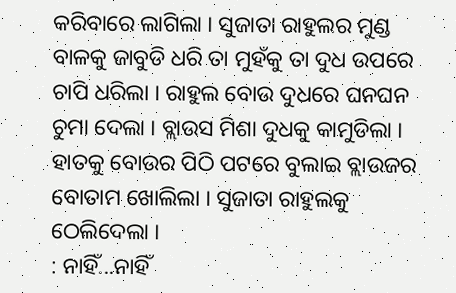କରିବାରେ ଲାଗିଲା । ସୁଜାତା ରାହୁଲର ମୁଣ୍ଡ ବାଳକୁ ଜାବୁଡି ଧରି ତା ମୁହଁକୁ ତା ଦୁଧ ଉପରେ ଚାପି ଧରିଲା । ରାହୁଲ ବୋଉ ଦୁଧରେ ଘନଘନ ଚୁମା ଦେଲା । ବ୍ଲାଉସ ମିଶା ଦୁଧକୁ କାମୁଡିଲା । ହାତକୁ ବୋଉର ପିଠି ପଟରେ ବୁଲାଇ ବ୍ଲାଉଜର ବୋତାମ ଖୋଲିଲା । ସୁଜାତା ରାହୁଲକୁ ଠେଲିଦେଲା ।
: ନାହିଁ...ନାହିଁ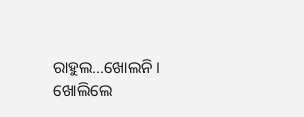ରାହୁଲ...ଖୋଲନି । ଖୋଲିଲେ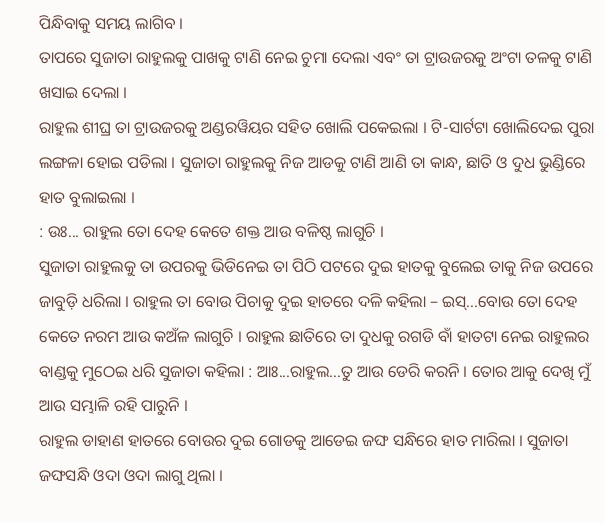ପିନ୍ଧିବାକୁ ସମୟ ଲାଗିବ ।
ତାପରେ ସୁଜାତା ରାହୁଲକୁ ପାଖକୁ ଟାଣି ନେଇ ଚୁମା ଦେଲା ଏବଂ ତା ଟ୍ରାଉଜରକୁ ଅଂଟା ତଳକୁ ଟାଣି ଖସାଇ ଦେଲା ।
ରାହୁଲ ଶୀଘ୍ର ତା ଟ୍ରାଉଜରକୁ ଅଣ୍ଡରୱିୟର ସହିତ ଖୋଲି ପକେଇଲା । ଟି-ସାର୍ଟଟା ଖୋଲିଦେଇ ପୁରା ଲଙ୍ଗଳା ହୋଇ ପଡିଲା । ସୁଜାତା ରାହୁଲକୁ ନିଜ ଆଡକୁ ଟାଣି ଆଣି ତା କାନ୍ଧ, ଛାତି ଓ ଦୁଧ ଭୁଣ୍ଡିରେ ହାତ ବୁଲାଇଲା ।
: ଉଃ... ରାହୁଲ ତୋ ଦେହ କେତେ ଶକ୍ତ ଆଉ ବଳିଷ୍ଠ ଲାଗୁଚି ।
ସୁଜାତା ରାହୁଲକୁ ତା ଉପରକୁ ଭିଡିନେଇ ତା ପିଠି ପଟରେ ଦୁଇ ହାତକୁ ବୁଲେଇ ତାକୁ ନିଜ ଉପରେ ଜାବୁଡ଼ି ଧରିଲା । ରାହୁଲ ତା ବୋଉ ପିଚାକୁ ଦୁଇ ହାତରେ ଦଳି କହିଲା – ଇସ୍...ବୋଉ ତୋ ଦେହ କେତେ ନରମ ଆଉ କଅଁଳ ଲାଗୁଚି । ରାହୁଲ ଛାତିରେ ତା ଦୁଧକୁ ରଗଡି ବାଁ ହାତଟା ନେଇ ରାହୁଲର ବାଣ୍ଡକୁ ମୁଠେଇ ଧରି ସୁଜାତା କହିଲା : ଆଃ...ରାହୁଲ...ତୁ ଆଉ ଡେରି କରନି । ତୋର ଆକୁ ଦେଖି ମୁଁ ଆଉ ସମ୍ଭାଳି ରହି ପାରୁନି ।
ରାହୁଲ ଡାହାଣ ହାତରେ ବୋଉର ଦୁଇ ଗୋଡକୁ ଆଡେଇ ଜଙ୍ଘ ସନ୍ଧିରେ ହାତ ମାରିଲା । ସୁଜାତା ଜଙ୍ଘସନ୍ଧି ଓଦା ଓଦା ଲାଗୁ ଥିଲା ।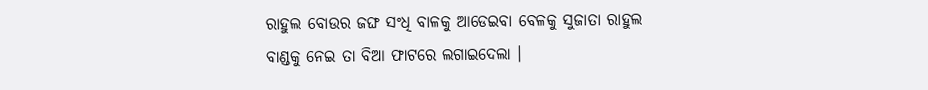ରାହୁଲ ବୋଉର ଜଙ୍ଘ ସଂଧି ବାଳକୁ ଆଡେଇବା ବେଳକୁ ସୁଜାତା ରାହୁଲ ବାଣ୍ଡକୁ ନେଇ ତା ବିଆ ଫାଟରେ ଲଗାଇଦେଲା ।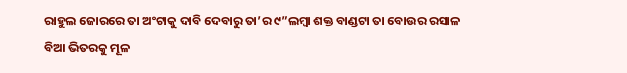ରାହୁଲ ଜୋରରେ ତା ଅଂଟାକୁ ଦାବି ଦେବାରୁ ତା’ର ୯”ଲମ୍ବା ଶକ୍ତ ବାଣ୍ଡଟା ତା ବୋଉର ରସାଳ ବିଆ ଭିତରକୁ ମୂଳ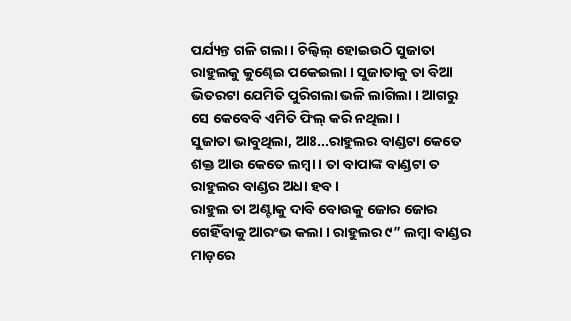ପର୍ଯ୍ୟନ୍ତ ଗଳି ଗଲା । ଚିଲ୍ବିଲ୍ ହୋଇଉଠି ସୁଜାତା ରାହୁଲକୁ କୁଣ୍ଢେଇ ପକେଇଲା । ସୁଜାତାକୁ ତା ବିଆ ଭିତରଟା ଯେମିତି ପୁରିଗଲା ଭଳି ଲାଗିଲା । ଆଗରୁ ସେ କେବେବି ଏମିତି ଫିଲ୍ କରି ନଥିଲା ।
ସୁଜାତା ଭାବୁଥିଲା, ଆଃ...ରାହୁଲର ବାଣ୍ଡଟା କେତେ ଶକ୍ତ ଆଉ କେତେ ଲମ୍ବା । ତା ବାପାଙ୍କ ବାଣ୍ଡଟା ତ ରାହୁଲର ବାଣ୍ଡର ଅଧା ହବ ।
ରାହୁଲ ତା ଅଣ୍ଟାକୁ ଦାବି ବୋଉକୁ ଜୋର ଜୋର ଗେହିଁବାକୁ ଆରଂଭ କଲା । ରାହୁଲର ୯” ଲମ୍ବା ବାଣ୍ଡର ମାଡ଼ରେ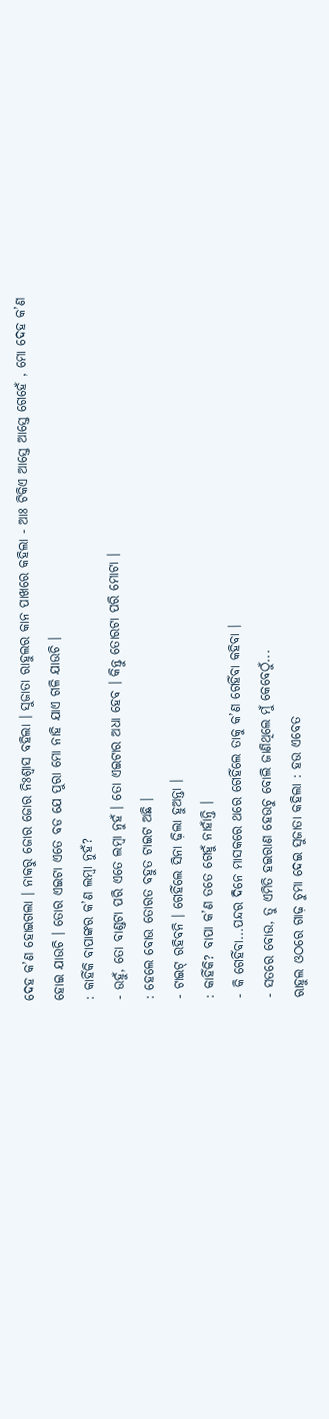ଦେହ କ’ଣ ହୋଇଗଲା । ନାକରୁ ଜୋର ଜୋର ନିଃଶ୍ୱାସ ବହିଲା । ସୁଜାତା ରାହୁଲର କାନ ପାଖରେ କହିଲା - ଆଃ ଟିକିଏ ଆସ୍ତେ ଆସ୍ତେ ଗେହେଁ , ମୋ ଦେହ କ’ଣ ହୋଇ ଯାଉଚି । ତୋର ଏଇଟା ଏତେ ବଡ ଯେ ପୁରା ମୋ ନାହି ଯାଏ ଗଳି ଯାଉଚି ।
: କାହିଁକି ବାପାଙ୍କର କ’ଣ ଲମ୍ବା ନୁହଁ?
- ଉହୁଁ, ତୋ ବାଣ୍ଡଟା ପରି ଏତେ ଲମ୍ବା ନୁହଁ । ତୋ ଏଇଟାର ଅଧା ହେବ । କିନ୍ତୁ ତୋରଟା ପରି ମୋଟା ।
: ହେଲେ ବୋଉ ତୋରତ ବହୁତ ଟାଇଟ ଅଛି ।
- ଟାଇଟ୍ ରହିବନି । ଗେହିଁଲେ ସିନା ଢ଼ିଲା ହୁଅନ୍ତା ।
: କାହିଁକି? ବାପା କ’ଣ ତତେ ଗେହୁଁ ନାହାଁନ୍ତି ।
- କି ଗେହିଁବା...ପନ୍ଦର ଦିନେ ମାସକରେ ଥରେ ଗେହିଁଲେ ତାକୁ କ’ଣ ଗେହିଁବା କହିବା ।
- ସତରେ ବୋଉ, ତୁ ଏମିତି ହଇରାଣ ହେଉଚୁ ବୋଲି ଜାଣିଥିଲେ ମୁଁ କେବେଠୁଁ...
ଋାହୁଲ ଓଠରେ ଗାଢ଼ ଚୁମା ଦେଇ ସୁଜାତା କହିଲା : ହଉ ଏବେତ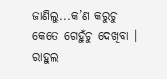ଜାଣିଲୁ...କ’ଣ କରୁଚୁ କେତେ ଗେହୁଁଚୁ ଦେଖିବା ।
ରାହୁଲ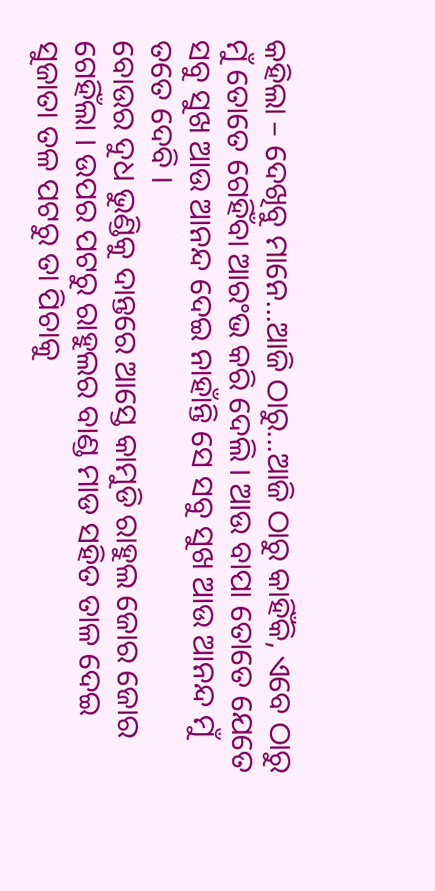କହିଲା – ଦେଖିବୁ ମାନେ...ଆଜି ଠାରୁ...ଆଜି ଠାରୁ କାହିଁକି, ଏବେ ଠାରୁ ମୁଁ ତୋତେ ଗେହିଁବା ଆରଂଭ କରି ଦେଲି । ଆଉ ବାପା ତୋତେ ଯେତେ ସବୁ ସୁଖ ଆଉ ଆନନ୍ଦ ଦେଇ ନାହାଁନ୍ତି ସେ ସବୁ ସୁଖ ଆଉ ଆନନ୍ଦ ମୁଁ ତତେ ଦେବି ।
ବୋଉର ଦୁଧ ଭୁଣ୍ଡିକୁ ଦାନ୍ତରେ ଆସ୍ତେ କାମୁଡି ରାହୁଲ ଜୋର ଜୋର ଗେହିଁଲା । ଉପର ପଟରୁ ରାହୁଲର ବାଣ୍ଡ ମାଡ ସହିତ ତାଳ ଦେଇ ସୁଜାତା ତଳ ପଟରୁ ତା ପିଚାକୁ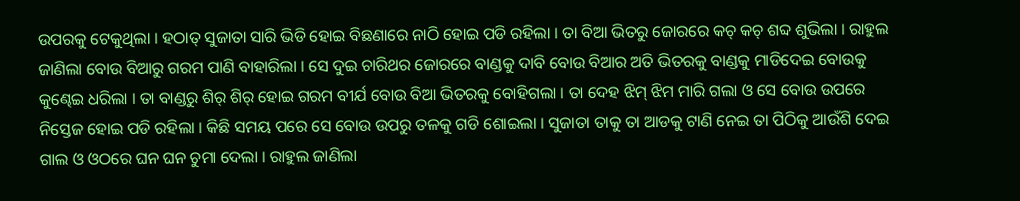ଉପରକୁ ଟେକୁଥିଲା । ହଠାତ୍ ସୁଜାତା ସାରି ଭିଡି ହୋଇ ବିଛଣାରେ ନାଠି ହୋଇ ପଡି ରହିଲା । ତା ବିଆ ଭିତରୁ ଜୋରରେ କଚ୍ କଚ୍ ଶବ୍ଦ ଶୁଭିଲା । ରାହୁଲ ଜାଣିଲା ବୋଉ ବିଆରୁ ଗରମ ପାଣି ବାହାରିଲା । ସେ ଦୁଇ ଚାରିଥର ଜୋରରେ ବାଣ୍ଡକୁ ଦାବି ବୋଉ ବିଆର ଅତି ଭିତରକୁ ବାଣ୍ଡକୁ ମାଡିଦେଇ ବୋଉକୁ କୁଣ୍ଢେଇ ଧରିଲା । ତା ବାଣ୍ଡରୁ ଶିର୍ ଶିର୍ ହୋଇ ଗରମ ବୀର୍ଯ ବୋଉ ବିଆ ଭିତରକୁ ବୋହିଗଲା । ତା ଦେହ ଝିମ୍ ଝିମ ମାରି ଗଲା ଓ ସେ ବୋଉ ଉପରେ ନିସ୍ତେଜ ହୋଇ ପଡି ରହିଲା । କିଛି ସମୟ ପରେ ସେ ବୋଉ ଉପରୁ ତଳକୁ ଗଡି ଶୋଇଲା । ସୁଜାତା ତାକୁ ତା ଆଡକୁ ଟାଣି ନେଇ ତା ପିଠିକୁ ଆଉଁଶି ଦେଇ ଗାଲ ଓ ଓଠରେ ଘନ ଘନ ଚୁମା ଦେଲା । ରାହୁଲ ଜାଣିଲା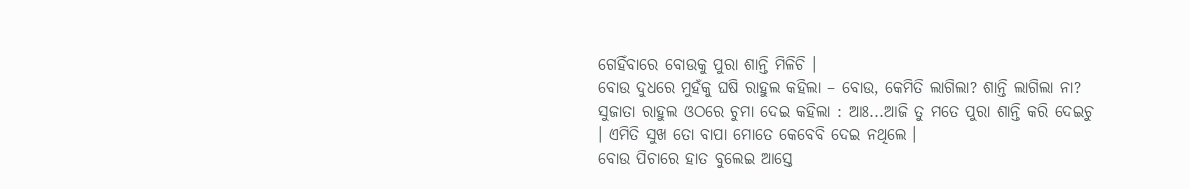ଗେହିଁବାରେ ବୋଉକୁ ପୁରା ଶାନ୍ତି ମିଳିଚି ।
ବୋଉ ଦୁଧରେ ମୁହଁକୁ ଘଷି ରାହୁଲ କହିଲା – ବୋଉ, କେମିତି ଲାଗିଲା? ଶାନ୍ତି ଲାଗିଲା ନା?
ସୁଜାତା ରାହୁଲ ଓଠରେ ଚୁମା ଦେଇ କହିଲା : ଆଃ...ଆଜି ତୁ ମତେ ପୁରା ଶାନ୍ତି କରି ଦେଇଚୁ । ଏମିତି ସୁଖ ତୋ ବାପା ମୋତେ କେବେବି ଦେଇ ନଥିଲେ ।
ବୋଉ ପିଚାରେ ହାତ ବୁଲେଇ ଆସ୍ତେ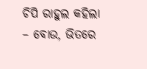ଚିପି ରାହୁଲ କହିଲା – ବୋଉ, ଭିତରେ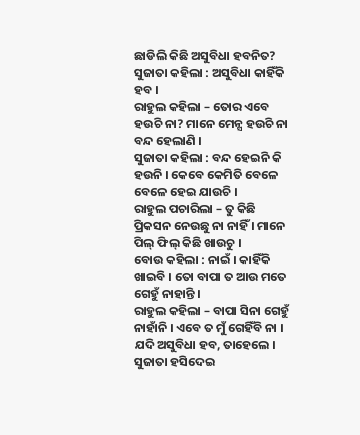ଛାଡିଲି କିଛି ଅସୁବିଧା ହବନିତ?
ସୁଜାତା କହିଲା : ଅସୁବିଧା କାହିଁକି ହବ ।
ରାହୁଲ କହିଲା – ତୋର ଏବେ ହଉଚି ନା? ମାନେ ମେନ୍ସ ହଉଚି ନା ବନ୍ଦ ହେଲାଣି ।
ସୁଜାତା କହିଲା : ବନ୍ଦ ହେଇନି କି ହଉନି । କେବେ କେମିତି ବେଳେ ବେଳେ ହେଇ ଯାଉଚି ।
ରାହୁଲ ପଚାରିଲା – ତୁ କିଛି ପ୍ରିକସନ ନେଉଛୁ ନା ନାହିଁ । ମାନେ ପିଲ୍ ଫିଲ୍ କିଛି ଖାଉଚୁ ।
ବୋଉ କହିଲା : ନାଇଁ । କାହିଁକି ଖାଇବି । ତୋ ବାପା ତ ଆଉ ମତେ ଗେହୁଁ ନାହାନ୍ତି ।
ରାହୁଲ କହିଲା – ବାପା ସିନା ଗେହୁଁ ନାହାଁନି । ଏବେ ତ ମୁଁ ଗେହିଁବି ନା । ଯଦି ଅସୁବିଧା ହବ, ତାହେଲେ ।
ସୁଜାତା ହସିଦେଇ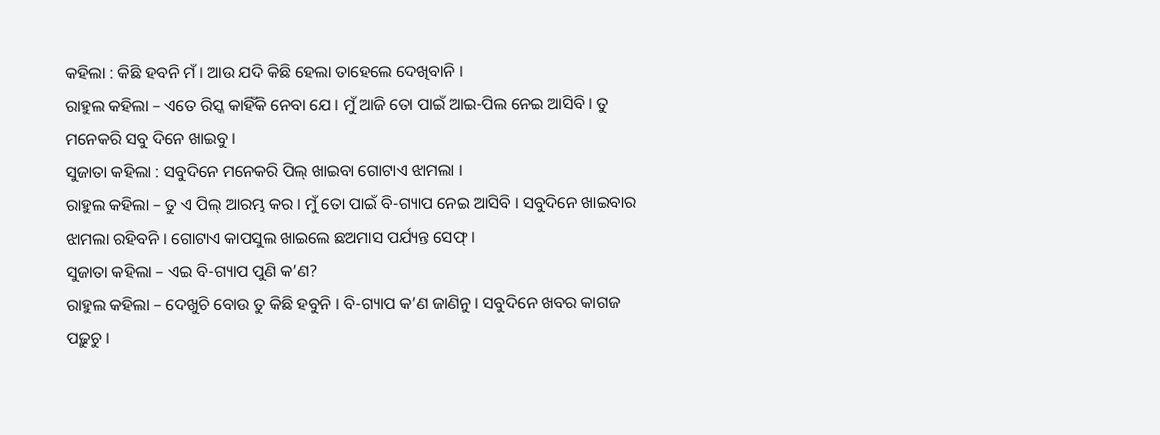କହିଲା : କିଛି ହବନି ମଁ । ଆଉ ଯଦି କିଛି ହେଲା ତାହେଲେ ଦେଖିବାନି ।
ରାହୁଲ କହିଲା – ଏତେ ରିସ୍କ କାହିଁକି ନେବା ଯେ । ମୁଁ ଆଜି ତୋ ପାଇଁ ଆଇ-ପିଲ ନେଇ ଆସିବି । ତୁ ମନେକରି ସବୁ ଦିନେ ଖାଇବୁ ।
ସୁଜାତା କହିଲା : ସବୁଦିନେ ମନେକରି ପିଲ୍ ଖାଇବା ଗୋଟାଏ ଝାମଲା ।
ରାହୁଲ କହିଲା – ତୁ ଏ ପିଲ୍ ଆରମ୍ଭ କର । ମୁଁ ତୋ ପାଇଁ ବି-ଗ୍ୟାପ ନେଇ ଆସିବି । ସବୁଦିନେ ଖାଇବାର ଝାମଲା ରହିବନି । ଗୋଟାଏ କାପସୁଲ ଖାଇଲେ ଛଅମାସ ପର୍ଯ୍ୟନ୍ତ ସେଫ୍ ।
ସୁଜାତା କହିଲା – ଏଇ ବି-ଗ୍ୟାପ ପୁଣି କ’ଣ?
ରାହୁଲ କହିଲା – ଦେଖୁଚି ବୋଉ ତୁ କିଛି ହବୁନି । ବି-ଗ୍ୟାପ କ’ଣ ଜାଣିନୁ । ସବୁଦିନେ ଖବର କାଗଜ ପଢ଼ୁଚୁ ।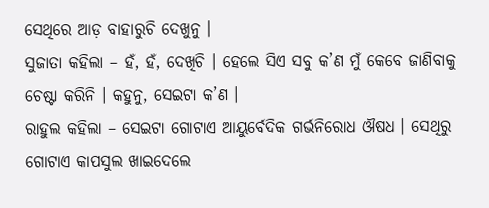ସେଥିରେ ଆଡ଼ ବାହାରୁଚି ଦେଖୁନୁ ।
ସୁଜାତା କହିଲା – ହଁ, ହଁ, ଦେଖିଚି । ହେଲେ ସିଏ ସବୁ କ’ଣ ମୁଁ କେବେ ଜାଣିବାକୁ ଚେଷ୍ଟା କରିନି । କହୁନୁ, ସେଇଟା କ’ଣ ।
ରାହୁଲ କହିଲା – ସେଇଟା ଗୋଟାଏ ଆୟୁର୍ବେଦିକ ଗର୍ଭନିରୋଧ ଔଷଧ । ସେଥିରୁ ଗୋଟାଏ କାପସୁଲ ଖାଇଦେଲେ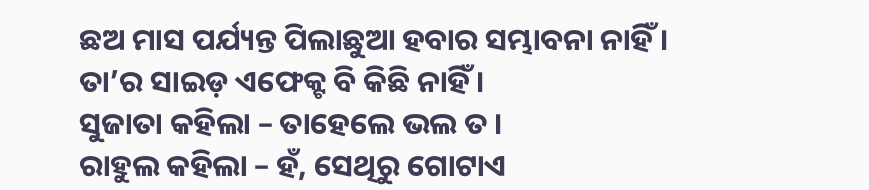ଛଅ ମାସ ପର୍ଯ୍ୟନ୍ତ ପିଲାଛୁଆ ହବାର ସମ୍ଭାବନା ନାହିଁ । ତା’ର ସାଇଡ଼ ଏଫେକ୍ଟ ବି କିଛି ନାହିଁ ।
ସୁଜାତା କହିଲା – ତାହେଲେ ଭଲ ତ ।
ରାହୁଲ କହିଲା – ହଁ, ସେଥିରୁ ଗୋଟାଏ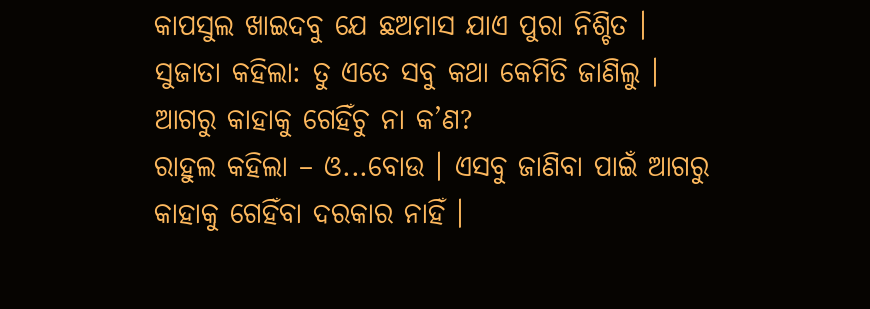କାପସୁଲ ଖାଇଦବୁ ଯେ ଛଅମାସ ଯାଏ ପୁରା ନିଶ୍ଚିତ ।
ସୁଜାତା କହିଲା: ତୁ ଏତେ ସବୁ କଥା କେମିତି ଜାଣିଲୁ । ଆଗରୁ କାହାକୁ ଗେହିଁଚୁ ନା କ’ଣ?
ରାହୁଲ କହିଲା – ଓ...ବୋଉ । ଏସବୁ ଜାଣିବା ପାଇଁ ଆଗରୁ କାହାକୁ ଗେହିଁବା ଦରକାର ନାହିଁ ।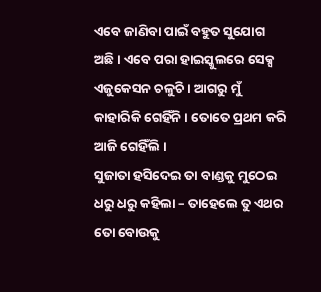ଏବେ ଜାଣିବା ପାଇଁ ବହୁତ ସୁଯୋଗ ଅଛି । ଏବେ ପରା ହାଇସ୍କୁଲରେ ସେକ୍ସ ଏଜୁକେସନ ଚଳୁଚି । ଆଗରୁ ମୁଁ କାହାରିକି ଗେହିଁନି । ତୋତେ ପ୍ରଥମ କରି ଆଜି ଗେହିଁଲି ।
ସୁଜାତା ହସିଦେଇ ତା ବାଣ୍ଡକୁ ମୁଠେଇ ଧରୁ ଧରୁ କହିଲା – ତାହେଲେ ତୁ ଏଥର ତୋ ବୋଉକୁ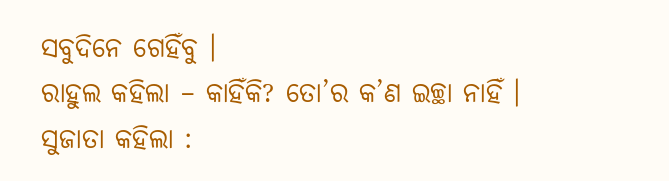ସବୁଦିନେ ଗେହିଁବୁ ।
ରାହୁଲ କହିଲା – କାହିଁକି? ତୋ’ର କ’ଣ ଇଚ୍ଛା ନାହିଁ ।
ସୁଜାତା କହିଲା :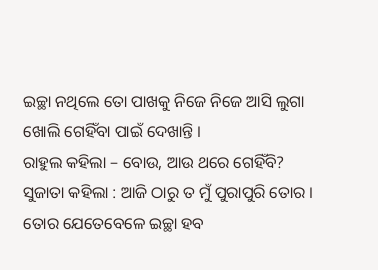ଇଚ୍ଛା ନଥିଲେ ତୋ ପାଖକୁ ନିଜେ ନିଜେ ଆସି ଲୁଗା ଖୋଲି ଗେହିଁବା ପାଇଁ ଦେଖାନ୍ତି ।
ରାହୁଲ କହିଲା – ବୋଉ, ଆଉ ଥରେ ଗେହିଁବି?
ସୁଜାତା କହିଲା : ଆଜି ଠାରୁ ତ ମୁଁ ପୁରାପୁରି ତୋର । ତୋର ଯେତେବେଳେ ଇଚ୍ଛା ହବ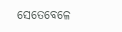ସେତେବେଳେ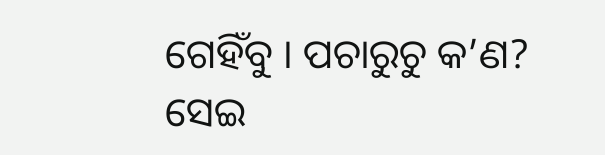ଗେହିଁବୁ । ପଚାରୁଚୁ କ’ଣ?
ସେଇ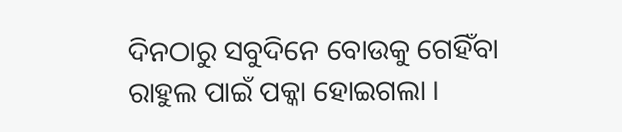ଦିନଠାରୁ ସବୁଦିନେ ବୋଉକୁ ଗେହିଁବା ରାହୁଲ ପାଇଁ ପକ୍କା ହୋଇଗଲା ।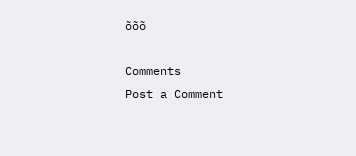õõõ

Comments
Post a Comment